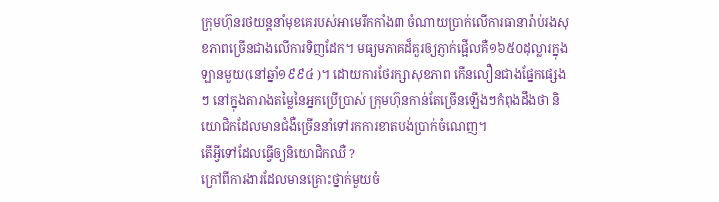ក្រុមហ៊ុនរថយន្តនាំមុខគេរបស់អាមេរីកកាំង៣ ចំណាយប្រាក់លើការធានារ៉ាប់រងសុខភាពច្រើនជាងលើការទិញដែក។ មធ្យមភាគដ៏គួរឲ្យភ្ញាក់ផ្អើលគឺ១៦៥០ដុល្លារក្នុងឡានមួយ(នៅឆ្នាំ១៩៩៤ )។ ដោយការថែរក្សាសុខភាព កើនលឿនជាងផ្នែកផ្សេងៗ នៅក្នុងតារាងតម្លៃនៃអ្នកប្រើប្រាស់ ក្រុមហ៊ុនកាន់តែច្រើនឡើងៗកំពុងដឹងថា និយោជិកដែលមានជំងឺច្រើននាំទៅរកការខាតបង់ប្រាក់ចំណេញ។
តើអ្វីទៅដែលធ្វើឲ្យនិយោជិកឈឺ ?
ក្រៅពីការងារដែលមានគ្រោះថ្នាក់មួយចំ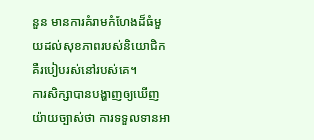នួន មានការគំរាមកំហែងដ៏ធំមួយដល់សុខភាពរបស់និយោជិក គឺរបៀបរស់នៅរបស់គេ។
ការសិក្សាបានបង្ហាញឲ្យឃើញយ៉ាយច្បាស់ថា ការទទួលទានអា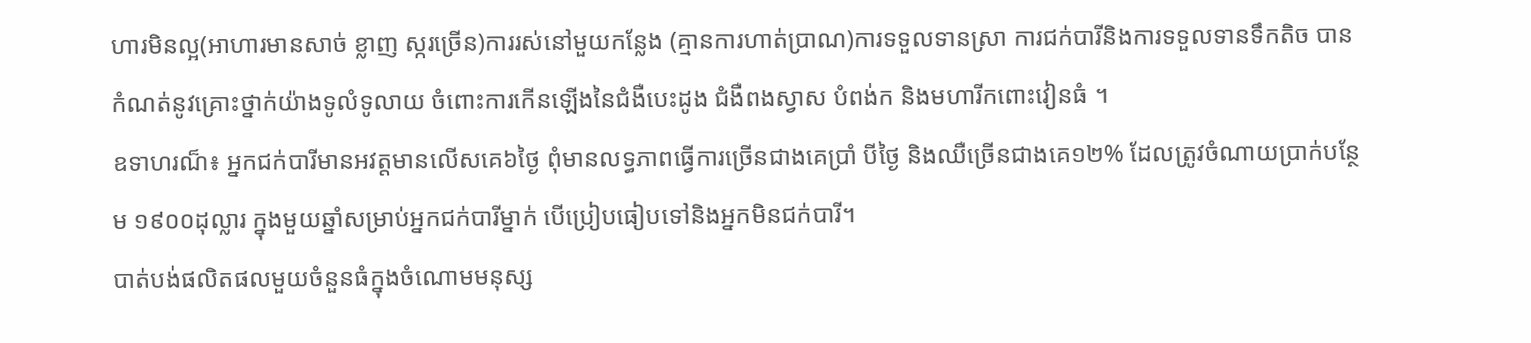ហារមិនល្អ(អាហារមានសាច់ ខ្លាញ ស្ករច្រើន)ការរស់នៅមួយកន្លែង (គ្មានការហាត់ប្រាណ)ការទទួលទានស្រា ការជក់បារីនិងការទទួលទានទឹកតិច បានកំណត់នូវគ្រោះថ្នាក់យ៉ាងទូលំទូលាយ ចំពោះការកើនឡើងនៃជំងឺបេះដូង ជំងឺពងស្វាស បំពង់ក និងមហារីកពោះវៀនធំ ។
ឧទាហរណ៏៖ អ្នកជក់បារីមានអវត្តមានលើសគេ៦ថ្ងៃ ពុំមានលទ្ធភាពធ្វើការច្រើនជាងគេប្រាំ បីថ្ងៃ និងឈឺច្រើនជាងគេ១២% ដែលត្រូវចំណាយប្រាក់បន្ថែម ១៩០០ដុល្លារ ក្នុងមួយឆ្នាំសម្រាប់អ្នកជក់បារីម្នាក់ បើប្រៀបធៀបទៅនិងអ្នកមិនជក់បារី។
បាត់បង់ផលិតផលមួយចំនួនធំក្នុងចំណោមមនុស្ស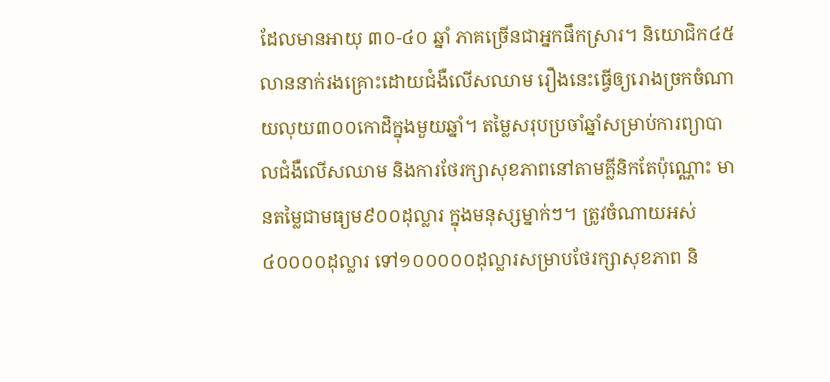ដែលមានអាយុ ៣០-៤០ ឆ្នាំ ភាគច្រើនជាអ្នកផឹកស្រារ។ និយោជិក៤៥លាននាក់រងគ្រោះដោយជំងឺលើសឈាម រឿងនេះធ្វើឲ្យរោងច្រកចំណាយលុយ៣០០កោដិក្នុងមួយឆ្នាំ។ តម្លៃសរុបប្រចាំឆ្នាំសម្រាប់ការព្យាបាលជំងឺលើសឈាម និងការថែរក្សាសុខភាពនៅតាមគ្លីនិកតែប៉ុណ្ណោះ មានតម្លៃជាមធ្យម៩០០ដុល្លារ ក្នុងមនុស្សម្នាក់ៗ។ ត្រូវចំណាយអស់៤០០០០ដុល្លារ ទៅ១០០០០០ដុល្លារសម្រាបថែរក្សាសុខភាព និ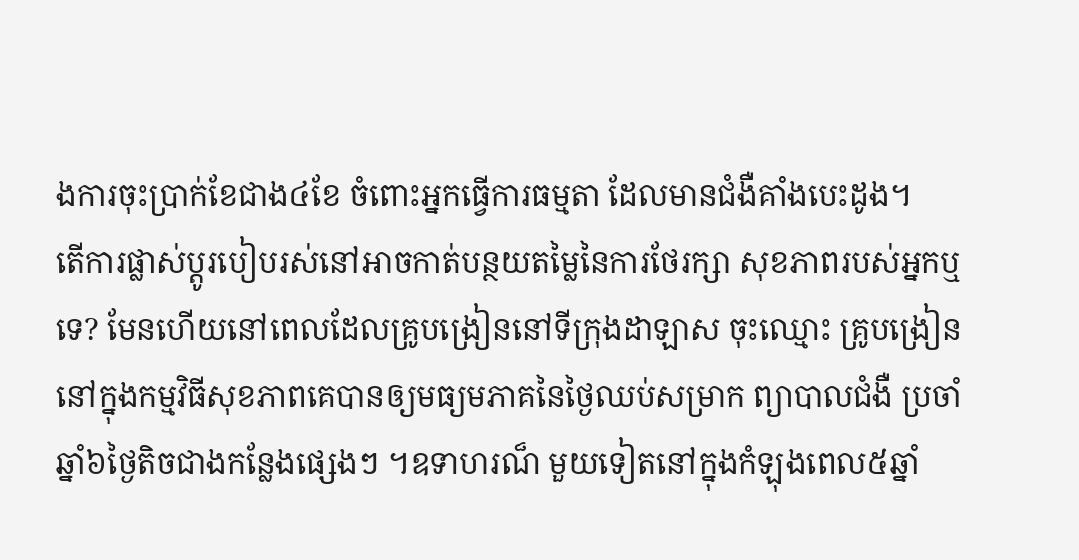ងការចុះប្រាក់ខែជាង៤ខែ ចំពោះអ្នកធ្វើការធម្មតា ដែលមានជំងឺគាំងបេះដូង។
តើការផ្លាស់ប្តូរបៀបរស់នៅអាចកាត់បន្ថយតម្លៃនៃការថែរក្សា សុខភាពរបស់អ្នកឬទេ? មែនហើយនៅពេលដែលគ្រូបង្រៀននៅទីក្រុងដាឡាស ចុះឈ្មោះ គ្រូបង្រៀននៅក្នុងកម្មវិធីសុខភាពគេបានឲ្យមធ្យមភាគនៃថ្ងៃឈប់សម្រាក ព្យាបាលជំងឺ ប្រចាំឆ្នាំ៦ថ្ងៃតិចជាងកន្លែងផ្សេងៗ ។ឧទាហរណ៏ មួយទៀតនៅក្នុងកំឡុងពេល៥ឆ្នាំ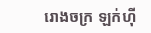រោងចក្រ ឡក់ហ៊ី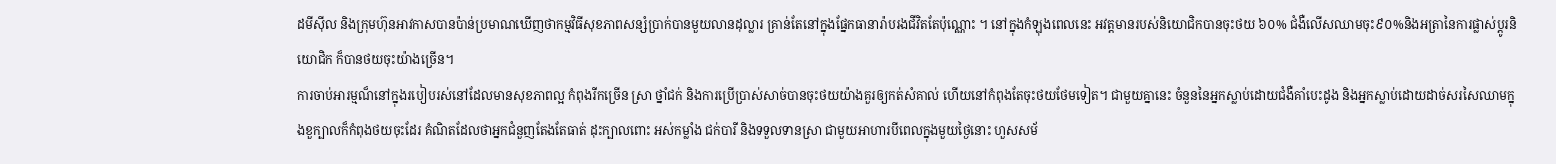ដមីស៊ីល និងក្រុមហ៊ុនអាវកាសបានប៉ាន់ប្រមាណឃើញថាកម្មវិធីសុខភាពសន្សំប្រាក់បានមួយលានដុល្លារ គ្រាន់តែនៅក្នុងផ្នែកធានារ៉ាបរងជីវិតតែប៉ុណ្ណោះ ។ នៅក្នុងកំឡុងពេលនេះ អវត្តមានរបស់និយោជិកបានចុះថយ ៦០% ជំងឺលើសឈាមចុះ៩០%និងអត្រានៃការផ្លាស់ប្ដូរនិយោជិក ក៏បានថយចុះយ៉ាងច្រើន។
ការចាប់អារម្មណ៏នៅក្នុងរបៀបរស់នៅដែលមានសុខភាពល្អ កំពុងរីកច្រើន ស្រា ថ្នាំជក់ និងការប្រើប្រាស់សាច់បានចុះថយយ៉ាងគួរឲ្យកត់សំគាល់ ហើយនៅកំពុងតែចុះថយថែមទៀត។ ជាមួយគ្នានេះ ចំនួននៃអ្នកស្លាប់ដោយជំងឺគាំបេះដូង និងអ្នកស្លាប់ដោយដាច់សរសៃឈាមក្នុងខួក្បាលក៏កំពុងថយចុះដែរ គំណិតដែលថាអ្នកជំនួញតែងតែធាត់ ដុះក្បាលពោះ អស់កម្លាំង ជក់បារី និងទទួលទានស្រា ជាមួយអាហារបីពេលក្នុងមួយថ្ងៃនោះ ហួសសម័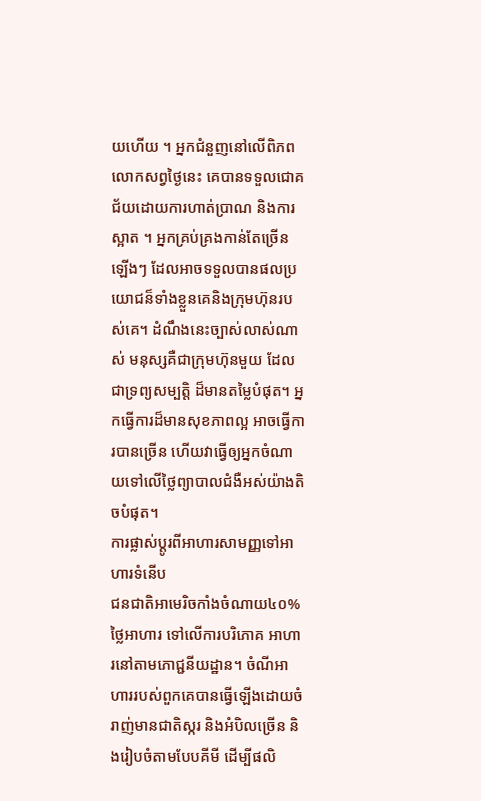យហើយ ។ អ្នកជំនួញនៅលើពិភពលោកសព្វថ្ងៃនេះ គេបានទទួលជោគជ័យដោយការហាត់ប្រាណ និងការស្អាត ។ អ្នកគ្រប់គ្រងកាន់តែច្រើនឡើងៗ ដែលអាចទទួលបានផលប្រយោជន៏ទាំងខ្លួនគេនិងក្រុមហ៊ុនរបស់គេ។ ដំណឹងនេះច្បាស់លាស់ណាស់ មនុស្សគឺជាក្រុមហ៊ុនមួយ ដែលជាទ្រព្យសម្បត្តិ ដ៏មានតម្លៃបំផុត។ អ្នកធ្វើការដ៏មានសុខភាពល្អ អាចធ្វើការបានច្រើន ហើយវាធ្វើឲ្យអ្នកចំណាយទៅលើថ្លៃព្យាបាលជំងឺអស់យ៉ាងតិចបំផុត។
ការផ្លាស់ប្ដូរពីអាហារសាមញ្ញទៅអាហារទំនើប
ជនជាតិអាមេរិចកាំងចំណាយ៤០%ថ្លៃអាហារ ទៅលើការបរិភោគ អាហារនៅតាមភោជ្ជនីយដ្ឋាន។ ចំណីអាហាររបស់ពួកគេបានធ្វើឡើងដោយចំរាញ់មានជាតិស្ករ និងអំបិលច្រើន និងរៀបចំតាមបែបគីមី ដើម្បីផលិ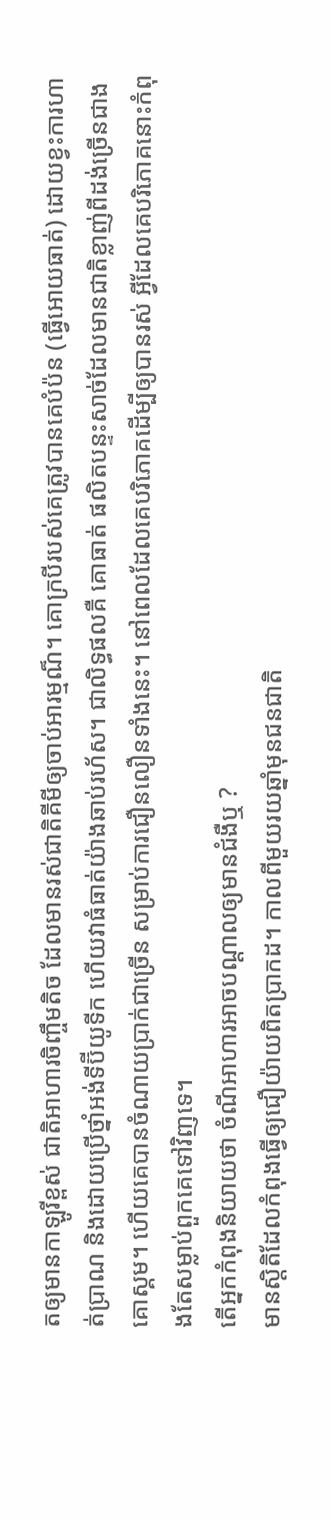តឲ្យមានកាឡូរីខ្ពស់ ជាតិអាហារចិញ្ចឹមតិច ដែលមានរស់ជាតិគីមីឲ្យចាប់អារម្មណ៏។ គោក្របីរបស់គេត្រូវបានគេបំប៉ន (ធ្វើអោយធាត់) ដោយខ្វះការហាត់ប្រាណ និងដោយប្រើថ្នាំអង់ទីប៊ីយូទីក ហើយវាធំធាត់យ៉ាងឆាប់រហ័ស។ ជាលិទ្ធផលគឺ គោធាត់ ផលិតបន្ទះសាច់ដែលមានជាតិខ្លាញ់ពីដង់ច្រើនជាងគោស្គម។ ហើយគេបានចំណាយប្រាក់ជាច្រើន សម្រាប់ការជឿនលឿនទាំងនេះ។ នៅពេលដែលគេបរិភោគដើម្បីឲ្យបានរស់ អ្វីដែលគេបរិភោគនោះកំពុងតែសម្លាប់ពួកគេទៅវិញទេ។
តើអ្នកកំពុងនិយាយថា ចំណីអាហារអាចបណ្ដាលឲ្យមានជំងឺឬ ?
មានស្តិតិដែលកំពុងធ្វើឲ្យជឿយ៉ាយពិតប្រាកដ។ កាលពីមួយរយឆ្នាំមុនជនជាតិ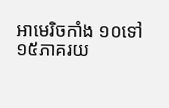អាមេរិចកាំង ១០ទៅ១៥ភាគរយ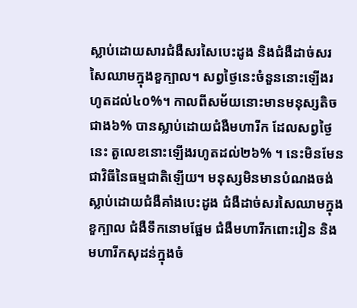ស្លាប់ដោយសារជំងឺសរសៃបេះដូង និងជំងឺដាច់សរសៃឈាមក្នុងខួក្បាល។ សព្វថ្ងៃនេះចំនួននោះឡើងរហូតដល់៤០%។ កាលពីសម័យនោះមានមនុស្សតិចជាង៦% បានស្លាប់ដោយជំងឺមហារីក ដែលសព្វថ្ងៃនេះ តួលេខនោះឡើងរហូតដល់២៦% ។ នេះមិនមែនជាវិធីនៃធម្មជាតិឡើយ។ មនុស្សមិនមានបំណងចង់ស្លាប់ដោយជំងឺគាំងបេះដូង ជំងឺដាច់សរសៃឈាមក្នុងខួក្បាល ជំងឺទឹកនោមផ្អែម ជំងឺមហារីកពោះវៀន និងមហារីកសុដន់ក្នុងចំ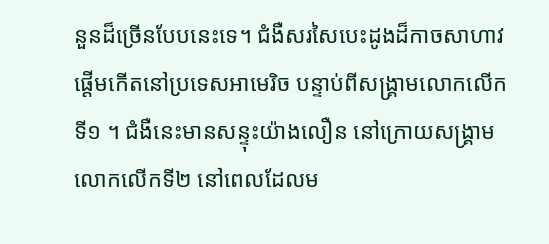នួនដ៏ច្រើនបែបនេះទេ។ ជំងឺសរសៃបេះដូងដ៏កាចសាហាវផ្ដើមកើតនៅប្រទេសអាមេរិច បន្ទាប់ពីសង្រ្គាមលោកលើកទី១ ។ ជំងឺនេះមានសន្ទុះយ៉ាងលឿន នៅក្រោយសង្រ្គាមលោកលើកទី២ នៅពេលដែលម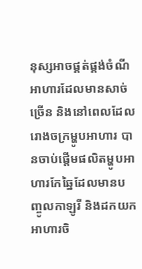នុស្សអាចផ្គត់ផ្គង់ចំណីអាហារដែលមានសាច់ច្រើន និងនៅពេលដែលរោងចក្រម្ហូបអាហារ បានចាប់ផ្ដើមផលិតម្ហូបអាហារកែឆ្នៃដែលមានបញ្ចូលកាឡូរី និងដកយកអាហារចិ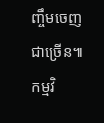ញ្ចឹមចេញជាច្រើន៕ កម្មវិ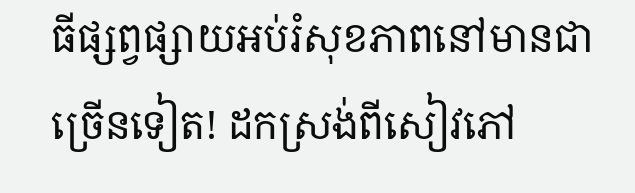ធីផ្សព្វផ្សាយអប់រំសុខភាពនៅមានជាច្រើនទៀត! ដកស្រង់ពីសៀវភៅ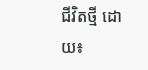ជីវិតថ្មី ដោយ៖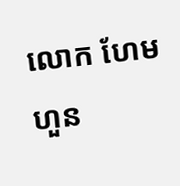លោក ហែម ហួន